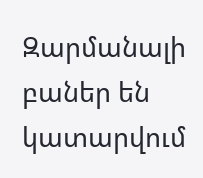Զարմանալի բաներ են կատարվում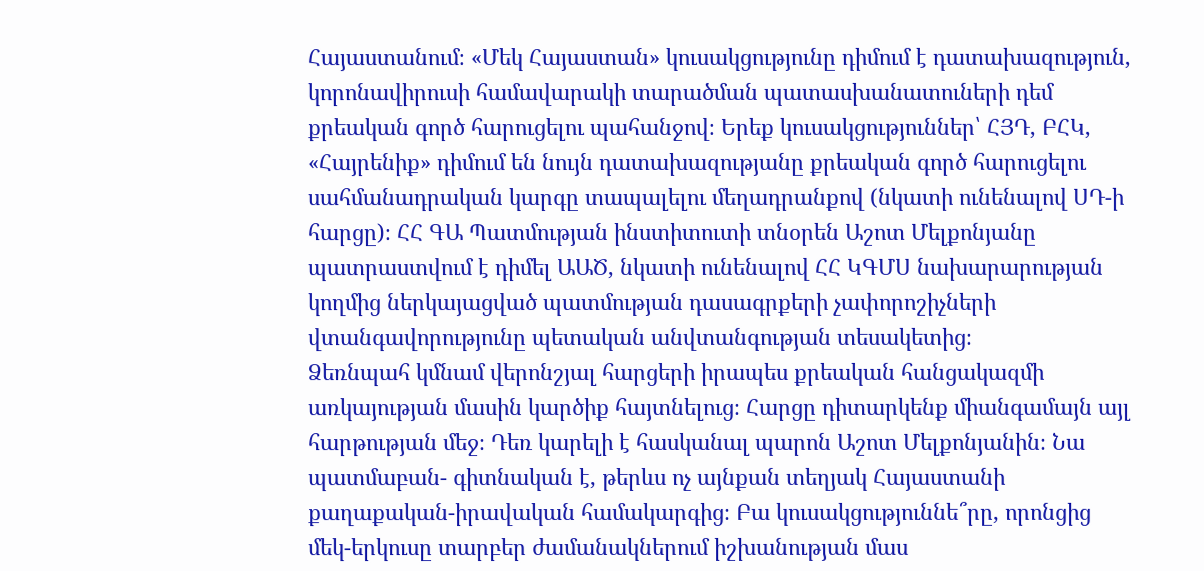Հայաստանում։ «Մեկ Հայաստան» կուսակցությունը դիմում է դատախազություն, կորոնավիրուսի համավարակի տարածման պատասխանատուների դեմ քրեական գործ հարուցելու պահանջով։ Երեք կուսակցություններ՝ ՀՅԴ, ԲՀԿ, «Հայրենիք» դիմում են նույն դատախազությանը քրեական գործ հարուցելու սահմանադրական կարգը տապալելու մեղադրանքով (նկատի ունենալով ՍԴ-ի հարցը)։ ՀՀ ԳԱ Պատմության ինստիտուտի տնօրեն Աշոտ Մելքոնյանը պատրաստվում է դիմել ԱԱԾ, նկատի ունենալով ՀՀ ԿԳՄՍ նախարարության կողմից ներկայացված պատմության դասագրքերի չափորոշիչների վտանգավորությունը պետական անվտանգության տեսակետից։
Ձեռնպահ կմնամ վերոնշյալ հարցերի իրապես քրեական հանցակազմի առկայության մասին կարծիք հայտնելուց։ Հարցը դիտարկենք միանգամայն այլ հարթության մեջ։ Դեռ կարելի է հասկանալ պարոն Աշոտ Մելքոնյանին։ Նա պատմաբան- գիտնական է, թերևս ոչ այնքան տեղյակ Հայաստանի քաղաքական-իրավական համակարգից։ Բա կուսակցություննե՞րը, որոնցից մեկ-երկուսը տարբեր ժամանակներում իշխանության մաս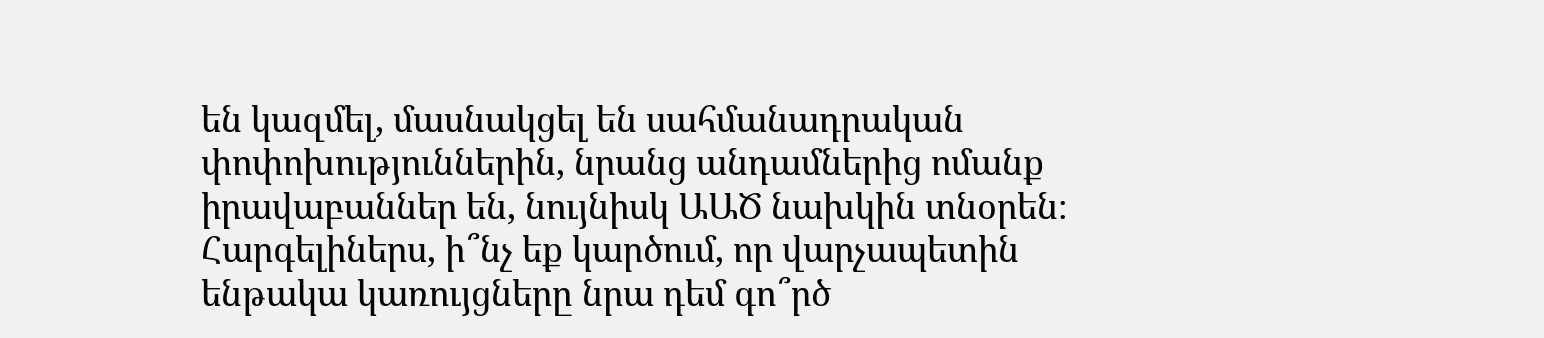են կազմել, մասնակցել են սահմանադրական փոփոխություններին, նրանց անդամներից ոմանք իրավաբաններ են, նույնիսկ ԱԱԾ նախկին տնօրեն։ Հարգելիներս, ի՞նչ եք կարծում, որ վարչապետին ենթակա կառույցները նրա դեմ գո՞րծ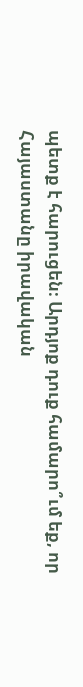պետք է հարուցեն։ Արդյոք դուք համարո՞ւմ եք, որ Հայաստանը իրավական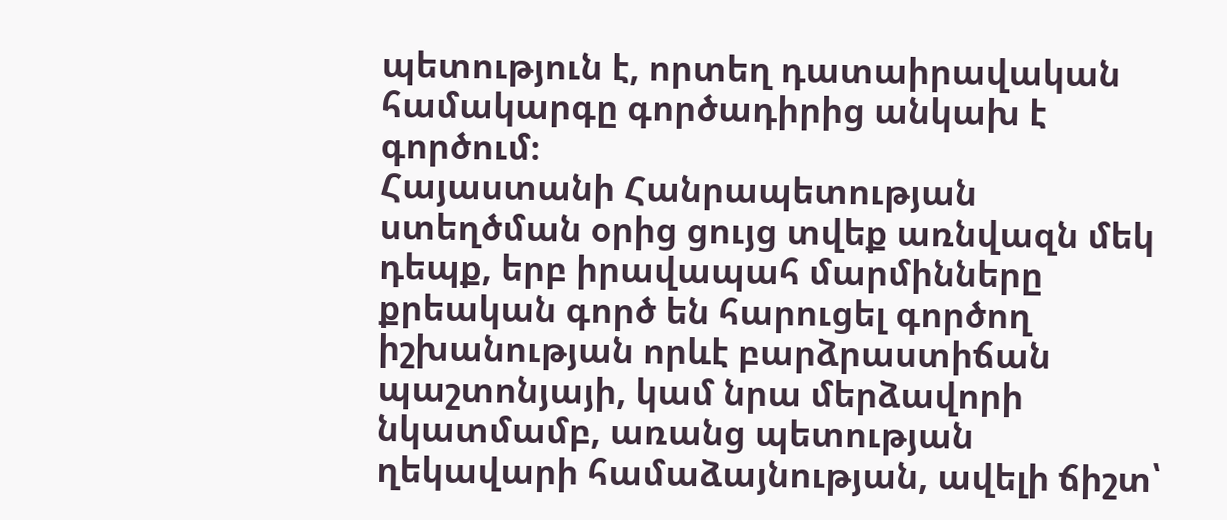պետություն է, որտեղ դատաիրավական համակարգը գործադիրից անկախ է գործում։
Հայաստանի Հանրապետության ստեղծման օրից ցույց տվեք առնվազն մեկ դեպք, երբ իրավապահ մարմինները քրեական գործ են հարուցել գործող իշխանության որևէ բարձրաստիճան պաշտոնյայի, կամ նրա մերձավորի նկատմամբ, առանց պետության ղեկավարի համաձայնության, ավելի ճիշտ՝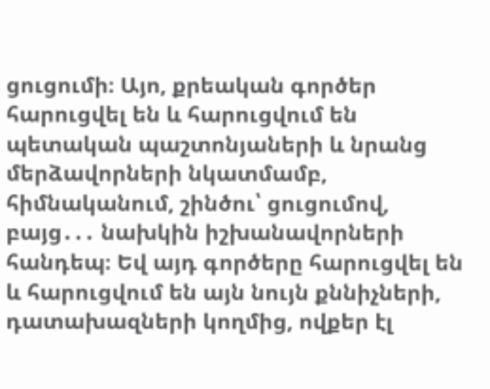ցուցումի։ Այո, քրեական գործեր հարուցվել են և հարուցվում են պետական պաշտոնյաների և նրանց մերձավորների նկատմամբ, հիմնականում, շինծու՝ ցուցումով, բայց․․․ նախկին իշխանավորների հանդեպ։ Եվ այդ գործերը հարուցվել են և հարուցվում են այն նույն քննիչների, դատախազների կողմից, ովքեր էլ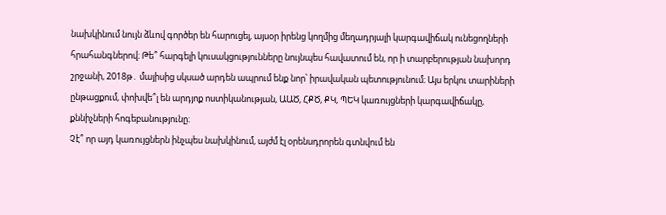նախկինում նույն ձևով գործեր են հարուցել, այսօր իրենց կողմից մեղադրյալի կարգավիճակ ունեցողների հրահանգներով։ Թե՞ հարգելի կուսակցությունները նույնպես հավատում են, որ ի տարբերության նախորդ շրջանի, 2018թ․ մայիսից սկսած արդեն ապրում ենք նոր՝ իրավական պետությունում։ Այս երկու տարիների ընթացքում, փոխվե՞լ են արդյոք ոստիկանության, ԱԱԾ, ՀՔԾ, ՔԿ, ՊԵԿ կառույցների կարգավիճակը, քննիչների հոգեբանությունը։
Չէ՞ որ այդ կառույցներն ինչպես նախկինում, այժմ էլ օրենսդրորեն գտնվում են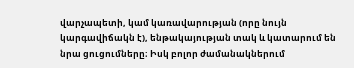վարչապետի, կամ կառավարության (որը նույն կարգավիճակն է), ենթակայության տակ և կատարում են նրա ցուցումները։ Իսկ բոլոր ժամանակներում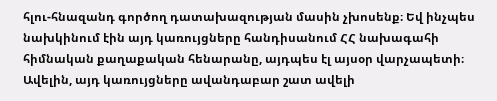հլու-հնազանդ գործող դատախազության մասին չխոսենք։ Եվ ինչպես նախկինում էին այդ կառույցները հանդիսանում ՀՀ նախագահի հիմնական քաղաքական հենարանը, այդպես էլ այսօր վարչապետի։ Ավելին, այդ կառույցները ավանդաբար շատ ավելի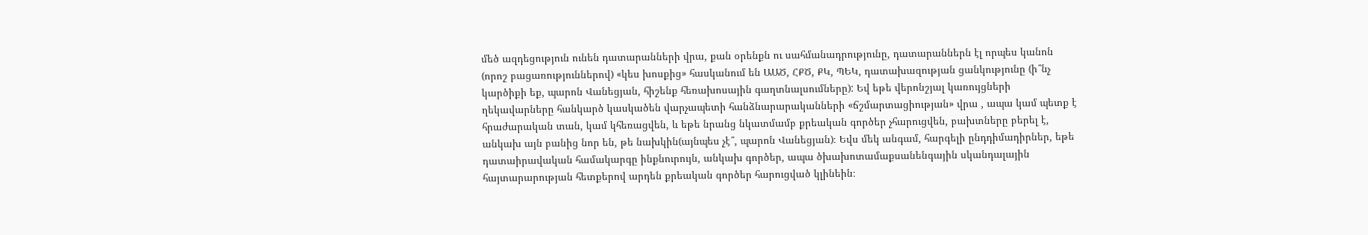մեծ ազդեցություն ունեն դատարանների վրա, քան օրենքն ու սահմանադրությունը, դատարաններն էլ որպես կանոն (որոշ բացառություններով) «կես խոսքից» հասկանում են ԱԱԾ, ՀՔԾ, ՔԿ, ՊԵԿ, դատախազության ցանկությունը (ի՞նչ կարծիքի եք, պարոն Վանեցյան, հիշենք հեռախոսային գաղտնալսումները): Եվ եթե վերոնշյալ կառույցների ղեկավարները հանկարծ կասկածեն վարչապետի հանձնարարականների «ճշմարտացիության» վրա , ապա կամ պետք է հրաժարական տան, կամ կհեռացվեն, և եթե նրանց նկատմամբ քրեական գործեր չհարուցվեն, բախտները բերել է, անկախ այն բանից նոր են, թե նախկին(այնպես չէ՞, պարոն Վանեցյան)։ Եվս մեկ անգամ, հարգելի ընդդիմադիրներ, եթե դատաիրավական համակարգը ինքնուրույն, անկախ գործեր, ապա ծխախոտամաքսանենգային սկանդալային հայտարարության հետքերով արդեն քրեական գործեր հարուցված կլինեին։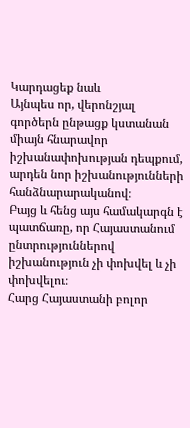Կարդացեք նաև
Այնպես որ, վերոնշյալ գործերն ընթացք կստանան միայն հնարավոր իշխանափոխության դեպքում, արդեն նոր իշխանությունների հանձնարարականով։
Բայց և հենց այս համակարգն է պատճառը, որ Հայաստանում ընտրություններով իշխանություն չի փոխվել և չի փոխվելու։
Հարց Հայաստանի բոլոր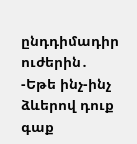ընդդիմադիր ուժերին․
-Եթե ինչ-ինչ ձևերով դուք գաք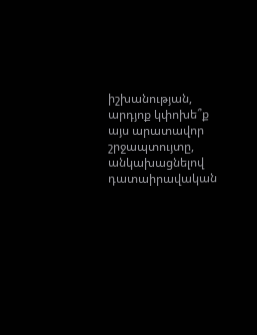իշխանության, արդյոք կփոխե՞ք այս արատավոր շրջապտույտը, անկախացնելով դատաիրավական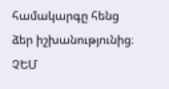համակարգը հենց ձեր իշխանությունից։
ՉԵՄ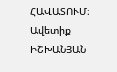ՀԱՎԱՏՈՒՄ։
Ավետիք ԻՇԽԱՆՅԱՆ